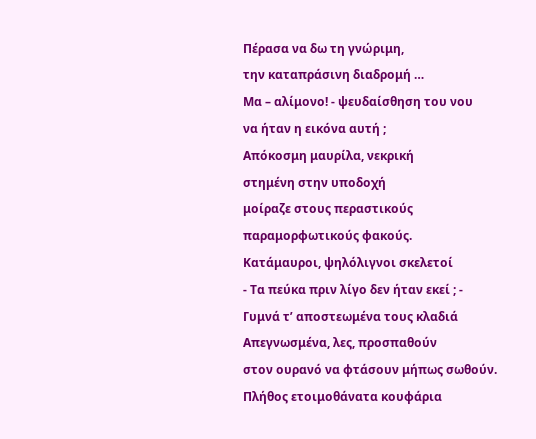Πέρασα να δω τη γνώριμη,
την καταπράσινη διαδρομή …
Μα – αλίμονο! - ψευδαίσθηση του νου
να ήταν η εικόνα αυτή ;
Απόκοσμη μαυρίλα, νεκρική
στημένη στην υποδοχή
μοίραζε στους περαστικούς
παραμορφωτικούς φακούς.
Κατάμαυροι, ψηλόλιγνοι σκελετοί
- Τα πεύκα πριν λίγο δεν ήταν εκεί ; -
Γυμνά τ’ αποστεωμένα τους κλαδιά
Απεγνωσμένα, λες, προσπαθούν
στον ουρανό να φτάσουν μήπως σωθούν.
Πλήθος ετοιμοθάνατα κουφάρια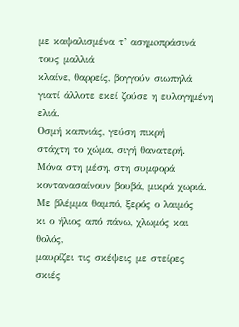με καψαλισμένα τ’ ασημoπράσινά τους μαλλιά
κλαίνε, θαρρείς, βογγούν σιωπηλά
γιατί άλλοτε εκεί ζούσε η ευλογημένη ελιά.
Οσμή καπνιάς, γεύση πικρή
στάχτη το χώμα, σιγή θανατερή.
Μόνα στη μέση, στη συμφορά
κοντανασαίνουν βουβά, μικρά χωριά.
Με βλέμμα θαμπό, ξερός ο λαιμός
κι ο ήλιος από πάνω, χλωμός και θολός,
μαυρίζει τις σκέψεις με στείρες σκιές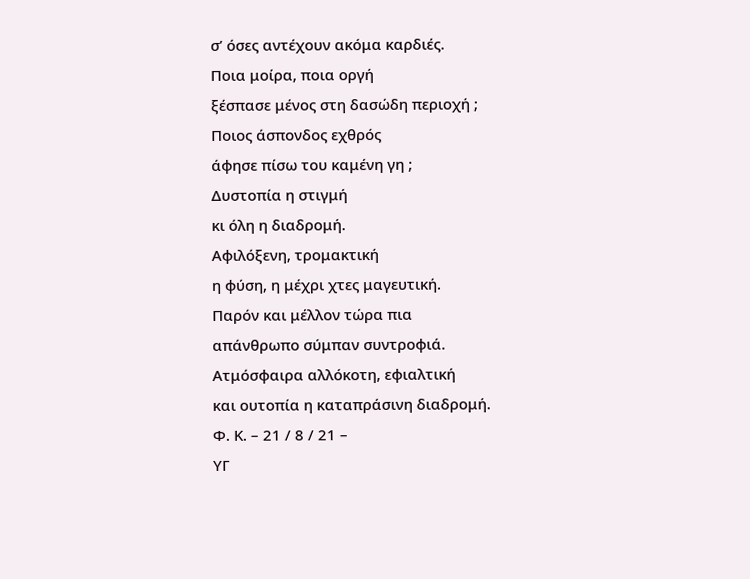σ’ όσες αντέχουν ακόμα καρδιές.
Ποια μοίρα, ποια οργή
ξέσπασε μένος στη δασώδη περιοχή ;
Ποιος άσπονδος εχθρός
άφησε πίσω του καμένη γη ;
Δυστοπία η στιγμή
κι όλη η διαδρομή.
Αφιλόξενη, τρομακτική
η φύση, η μέχρι χτες μαγευτική.
Παρόν και μέλλον τώρα πια
απάνθρωπο σύμπαν συντροφιά.
Ατμόσφαιρα αλλόκοτη, εφιαλτική
και ουτοπία η καταπράσινη διαδρομή.
Φ. Κ. – 21 / 8 / 21 –
ΥΓ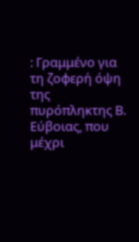: Γραμμένο για τη ζοφερή όψη της πυρόπληκτης Β. Εύβοιας, που μέχρι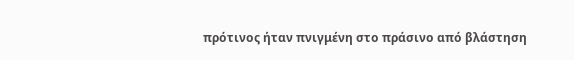πρότινος ήταν πνιγμένη στο πράσινο από βλάστηση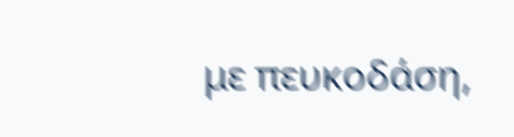με πευκοδάση,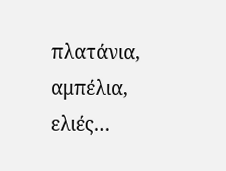πλατάνια, αμπέλια, ελιές…